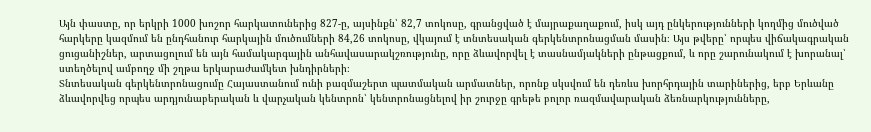Այն փաստը, որ երկրի 1000 խոշոր հարկատուներից 827-ը, այսինքն՝ 82,7 տոկոսը, գրանցված է մայրաքաղաքում, իսկ այդ ընկերությունների կողմից մուծված հարկերը կազմում են ընդհանուր հարկային մուծումների 84,26 տոկոսը, վկայում է տնտեսական գերկենտրոնացման մասին։ Այս թվերը՝ որպես վիճակագրական ցուցանիշներ, արտացոլում են այն համակարգային անհավասարակշռությունը, որը ձևավորվել է տասնամյակների ընթացքում, և որը շարունակում է խորանալ՝ ստեղծելով ամբողջ մի շղթա երկարաժամկետ խնդիրների։
Տնտեսական գերկենտրոնացումը Հայաստանում ունի բազմաշերտ պատմական արմատներ, որոնք սկսվում են դեռևս խորհրդային տարիներից, երբ Երևանը ձևավորվեց որպես արդյունաբերական և վարչական կենտրոն՝ կենտրոնացնելով իր շուրջը գրեթե բոլոր ռազմավարական ձեռնարկությունները,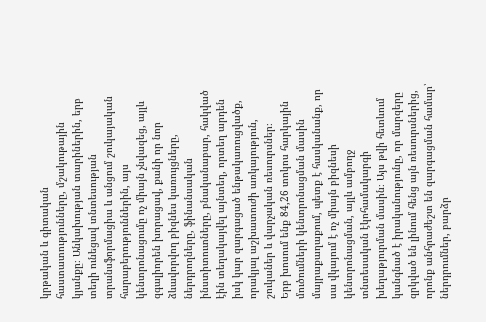կրթական և գիտական հաստատությունները, մշակութային կյանքը։ Անկախության տարիներին, երբ տեղի ունեցավ տնտեսության տրանսֆորմացիա և անցում շուկայական հարաբերություններին, այս կենտրոնացումը ոչ միայն չնվազեց, այլև զգալիորեն խորացավ, քանի որ նոր ձևավորվող բիզնես կառույցները, ներդրողները, ֆինանսական ինստիտուտները, բնականաբար, հակված էին տեղակայվել այնտեղ, որտեղ արդեն իսկ կար զարգացած ենթակառուցվածք, որակյալ աշխատուժի առկայություն, շուկաներ և վարչական ռեսուրսներ։
Երբ խոսում ենք 84,26 տոկոս հարկային մուծումների կենտրոնացման մասին մայրաքաղաքում, պետք է հասկանանք, որ սա վկայում է ոչ միայն բիզնեսի կենտրոնացման, այլև ամբողջ տնտեսական էկոհամակարգի խեղաթյուրման մասին։ Այս թվի հետևում կանգնած է իրականությունը, որ մարզերը զրկված են լինում հենց այն ռեսուրսներից, որոնք անհրաժեշտ են զարգացման համար՝ ներդրումներ, բարձր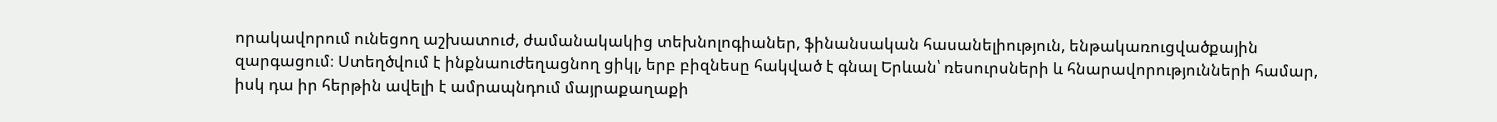որակավորում ունեցող աշխատուժ, ժամանակակից տեխնոլոգիաներ, ֆինանսական հասանելիություն, ենթակառուցվածքային զարգացում։ Ստեղծվում է ինքնաուժեղացնող ցիկլ, երբ բիզնեսը հակված է գնալ Երևան՝ ռեսուրսների և հնարավորությունների համար, իսկ դա իր հերթին ավելի է ամրապնդում մայրաքաղաքի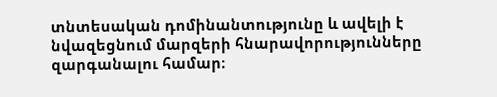տնտեսական դոմինանտությունը և ավելի է նվազեցնում մարզերի հնարավորությունները զարգանալու համար։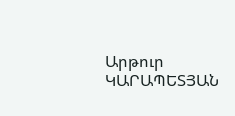Արթուր ԿԱՐԱՊԵՏՅԱՆ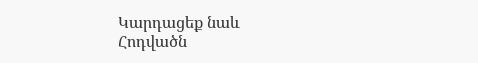Կարդացեք նաև
Հոդվածն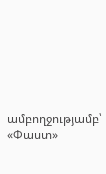ամբողջությամբ՝ «Փաստ»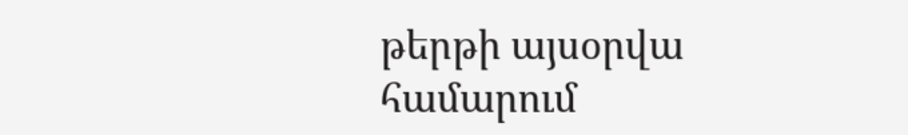թերթի այսօրվա համարում